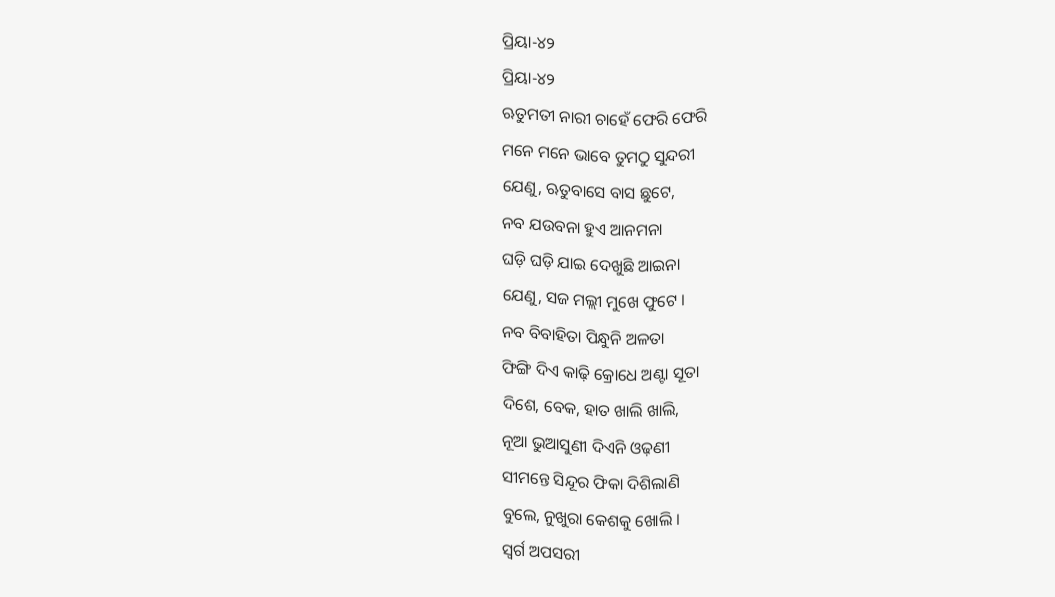ପ୍ରିୟା-୪୨
ପ୍ରିୟା-୪୨
ଋତୁମତୀ ନାରୀ ଚାହେଁ ଫେରି ଫେରି
ମନେ ମନେ ଭାବେ ତୁମଠୁ ସୁନ୍ଦରୀ
ଯେଣୁ, ଋତୁବାସେ ବାସ ଛୁଟେ,
ନବ ଯଉବନା ହୁଏ ଆନମନା
ଘଡ଼ି ଘଡ଼ି ଯାଇ ଦେଖୁଛି ଆଇନା
ଯେଣୁ, ସଜ ମଲ୍ଲୀ ମୁଖେ ଫୁଟେ ।
ନବ ବିବାହିତା ପିନ୍ଧୁନି ଅଳତା
ଫିଙ୍ଗି ଦିଏ କାଢ଼ି କ୍ରୋଧେ ଅଣ୍ଟା ସୂତା
ଦିଶେ, ବେକ, ହାତ ଖାଲି ଖାଲି,
ନୂଆ ଭୁଆସୁଣୀ ଦିଏନି ଓଢ଼ଣୀ
ସୀମନ୍ତେ ସିନ୍ଦୂର ଫିକା ଦିଶିଲାଣି
ବୁଲେ, ନୁଖୁରା କେଶକୁ ଖୋଲି ।
ସ୍ବର୍ଗ ଅପସରୀ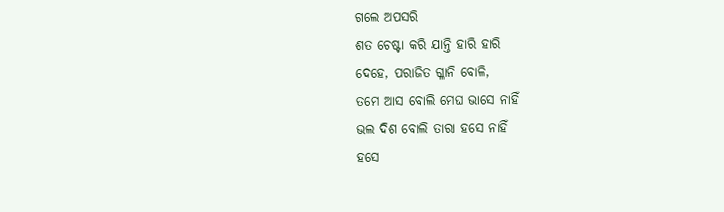ଗଲେ ଅପସରି
ଶତ ଚେଷ୍ଟା କରି ଯାନ୍ତି ହାରି ହାରି
ଦେହେ, ପରାଜିତ ଗ୍ଳାନି ବୋଳି,
ତମେ ଆସ ବୋଲି ମେଘ ଭାସେ ନାହିଁ
ଭଲ ଦିଶ ବୋଲି ତାରା ହସେ ନାହିଁ
ହସେ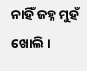ନାହିଁ ଜହ୍ନ ମୁହଁ ଖୋଲି ।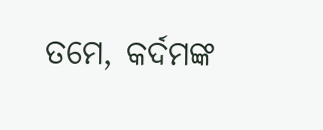ତମେ, କର୍ଦମଙ୍କ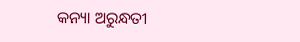କନ୍ୟା ଅରୁନ୍ଧତୀ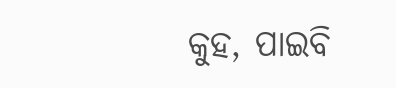କୁହ, ପାଇବି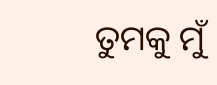ତୁମକୁ ମୁଁ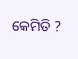କେମିତି ?